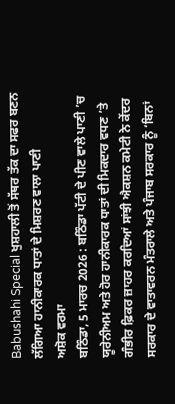Babushahi Special ਖੁਸ਼ਹਾਲੀ ਤੋਂ ਸੱਥਰ ਤੱਕ ਦਾ ਸਫਰ ਬਣਨ ਲੱਗਿਆ ਹਾਨੀਕਾਰਕ ਧਾਤਾਂ ਦੇ ਮਿਸ਼ਰਣ ਵਾਲਾ ਪਾਣੀ
ਅਸ਼ੋਕ ਵਰਮਾ
ਬਠਿੰਡਾ, 5 ਮਾਰਚ 2026 : ਬਠਿੰਡਾ ਪੱਟੀ ਦੇ ਪੀਣ ਵਾਲੇ ਪਾਣੀ ’ਚ ਯੂਰੇਨੀਅਮ ਅਤੇ ਹੋਰ ਹਾਨੀਕਾਰਕ ਧਾਤਾਂ ਦੀ ਮਿਕਦਾਰ ਵਧਣ ’ਤੇ ਗੰਭੀਰ ਫ਼ਿਕਰ ਜ਼ਾਹਰ ਕਰਦਿਆਂ ਸਾਂਝੀ ਐਕਸ਼ਨ ਕਮੇਟੀ ਨੇ ਕੇਂਦਰ ਸਰਕਾਰ ਦੇ ਵਾਤਾਵਰਨ ਮੰਤਰਾਲੇ ਅਤੇ ਪੰਜਾਬ ਸਰਕਾਰ ਨੂੰ ‘ਬਿਨਾਂ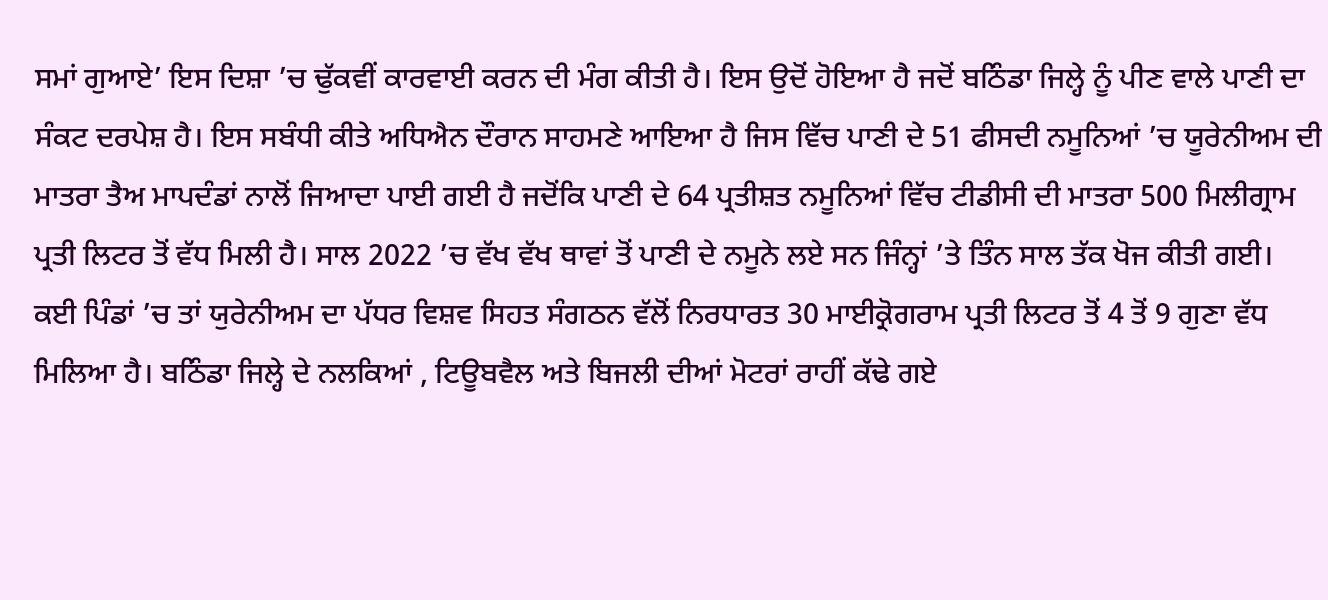ਸਮਾਂ ਗੁਆਏ’ ਇਸ ਦਿਸ਼ਾ ’ਚ ਢੁੱਕਵੀਂ ਕਾਰਵਾਈ ਕਰਨ ਦੀ ਮੰਗ ਕੀਤੀ ਹੈ। ਇਸ ਉਦੋਂ ਹੋਇਆ ਹੈ ਜਦੋਂ ਬਠਿੰਡਾ ਜਿਲ੍ਹੇ ਨੂੰ ਪੀਣ ਵਾਲੇ ਪਾਣੀ ਦਾ ਸੰਕਟ ਦਰਪੇਸ਼ ਹੈ। ਇਸ ਸਬੰਧੀ ਕੀਤੇ ਅਧਿਐਨ ਦੌਰਾਨ ਸਾਹਮਣੇ ਆਇਆ ਹੈ ਜਿਸ ਵਿੱਚ ਪਾਣੀ ਦੇ 51 ਫੀਸਦੀ ਨਮੂਨਿਆਂ ’ਚ ਯੂਰੇਨੀਅਮ ਦੀ ਮਾਤਰਾ ਤੈਅ ਮਾਪਦੰਡਾਂ ਨਾਲੋਂ ਜਿਆਦਾ ਪਾਈ ਗਈ ਹੈ ਜਦੋਂਕਿ ਪਾਣੀ ਦੇ 64 ਪ੍ਰਤੀਸ਼ਤ ਨਮੂਨਿਆਂ ਵਿੱਚ ਟੀਡੀਸੀ ਦੀ ਮਾਤਰਾ 500 ਮਿਲੀਗ੍ਰਾਮ ਪ੍ਰਤੀ ਲਿਟਰ ਤੋਂ ਵੱਧ ਮਿਲੀ ਹੈ। ਸਾਲ 2022 ’ਚ ਵੱਖ ਵੱਖ ਥਾਵਾਂ ਤੋਂ ਪਾਣੀ ਦੇ ਨਮੂਨੇ ਲਏ ਸਨ ਜਿੰਨ੍ਹਾਂ ’ਤੇ ਤਿੰਨ ਸਾਲ ਤੱਕ ਖੋਜ ਕੀਤੀ ਗਈ।
ਕਈ ਪਿੰਡਾਂ ’ਚ ਤਾਂ ਯੁਰੇਨੀਅਮ ਦਾ ਪੱਧਰ ਵਿਸ਼ਵ ਸਿਹਤ ਸੰਗਠਨ ਵੱਲੋਂ ਨਿਰਧਾਰਤ 30 ਮਾਈਕ੍ਰੋਗਰਾਮ ਪ੍ਰਤੀ ਲਿਟਰ ਤੋਂ 4 ਤੋਂ 9 ਗੁਣਾ ਵੱਧ ਮਿਲਿਆ ਹੈ। ਬਠਿੰਡਾ ਜਿਲ੍ਹੇ ਦੇ ਨਲਕਿਆਂ , ਟਿਊਬਵੈਲ ਅਤੇ ਬਿਜਲੀ ਦੀਆਂ ਮੋਟਰਾਂ ਰਾਹੀਂ ਕੱਢੇ ਗਏ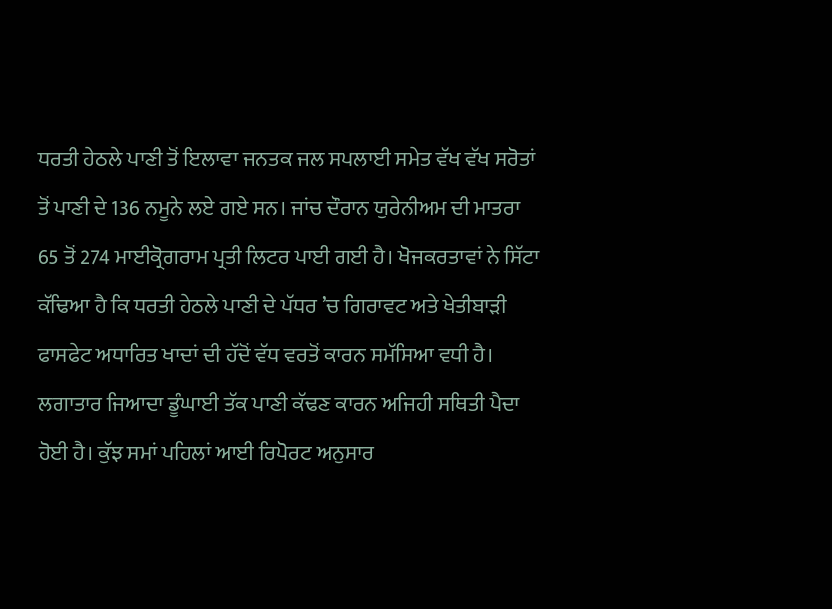ਧਰਤੀ ਹੇਠਲੇ ਪਾਣੀ ਤੋਂ ਇਲਾਵਾ ਜਨਤਕ ਜਲ ਸਪਲਾਈ ਸਮੇਤ ਵੱਖ ਵੱਖ ਸਰੋਤਾਂ ਤੋਂ ਪਾਣੀ ਦੇ 136 ਨਮੂਨੇ ਲਏ ਗਏ ਸਨ। ਜਾਂਚ ਦੌਰਾਨ ਯੁਰੇਨੀਅਮ ਦੀ ਮਾਤਰਾ 65 ਤੋਂ 274 ਮਾਈਕ੍ਰੋਗਰਾਮ ਪ੍ਰਤੀ ਲਿਟਰ ਪਾਈ ਗਈ ਹੈ। ਖੋਜਕਰਤਾਵਾਂ ਨੇ ਸਿੱਟਾ ਕੱਢਿਆ ਹੈ ਕਿ ਧਰਤੀ ਹੇਠਲੇ ਪਾਣੀ ਦੇ ਪੱਧਰ ’ਚ ਗਿਰਾਵਟ ਅਤੇ ਖੇਤੀਬਾੜੀ ਫਾਸਫੇਟ ਅਧਾਰਿਤ ਖਾਦਾਂ ਦੀ ਹੱਦੋਂ ਵੱਧ ਵਰਤੋਂ ਕਾਰਨ ਸਮੱਸਿਆ ਵਧੀ ਹੈ। ਲਗਾਤਾਰ ਜਿਆਦਾ ਡੂੰਘਾਈ ਤੱਕ ਪਾਣੀ ਕੱਢਣ ਕਾਰਨ ਅਜਿਹੀ ਸਥਿਤੀ ਪੈਦਾ ਹੋਈ ਹੈ। ਕੁੱਝ ਸਮਾਂ ਪਹਿਲਾਂ ਆਈ ਰਿਪੋਰਟ ਅਨੁਸਾਰ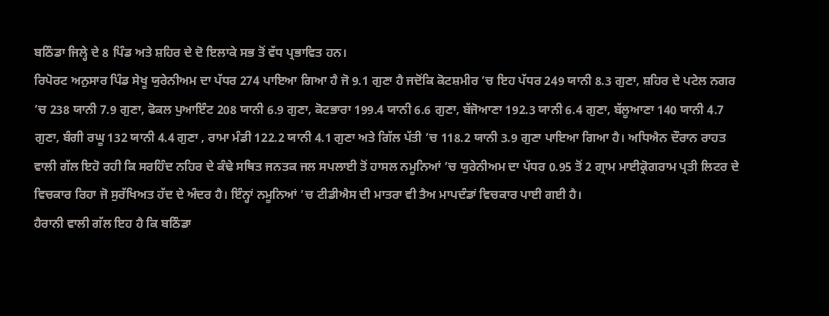ਬਠਿੰਡਾ ਜਿਲ੍ਹੇ ਦੇ 8 ਪਿੰਡ ਅਤੇ ਸ਼ਹਿਰ ਦੇ ਦੋ ਇਲਾਕੇ ਸਭ ਤੋਂ ਵੱਧ ਪ੍ਰਭਾਵਿਤ ਹਨ।
ਰਿਪੋਰਟ ਅਨੁਸਾਰ ਪਿੰਡ ਸੇਖੂ ਯੁਰੇਨੀਅਮ ਦਾ ਪੱਧਰ 274 ਪਾਇਆ ਗਿਆ ਹੈ ਜੋ 9.1 ਗੁਣਾ ਹੈ ਜਦੋਂਕਿ ਕੋਟਸ਼ਮੀਰ ’ਚ ਇਹ ਪੱਧਰ 249 ਯਾਨੀ 8.3 ਗੁਣਾ, ਸ਼ਹਿਰ ਦੇ ਪਟੇਲ ਨਗਰ ’ਚ 238 ਯਾਨੀ 7.9 ਗੁਣਾ, ਫੋਕਲ ਪੁਆਇੰਟ 208 ਯਾਨੀ 6.9 ਗੁਣਾ, ਕੋਟਭਾਰਾ 199.4 ਯਾਨੀ 6.6 ਗੁਣਾ, ਬੱਜੋਆਣਾ 192.3 ਯਾਨੀ 6.4 ਗੁਣਾ, ਬੱਲੂਆਣਾ 140 ਯਾਨੀ 4.7 ਗੁਣਾ, ਬੰਗੀ ਰਘੂ 132 ਯਾਨੀ 4.4 ਗੁਣਾ , ਰਾਮਾ ਮੰਡੀ 122.2 ਯਾਨੀ 4.1 ਗੁਣਾ ਅਤੇ ਗਿੱਲ ਪੱਤੀ ’ਚ 118.2 ਯਾਨੀ 3.9 ਗੁਣਾ ਪਾਇਆ ਗਿਆ ਹੈ। ਅਧਿਐਨ ਦੌਰਾਨ ਰਾਹਤ ਵਾਲੀ ਗੱਲ ਇਹੋ ਰਹੀ ਕਿ ਸਰਹਿੰਦ ਨਹਿਰ ਦੇ ਕੰਢੇ ਸਥਿਤ ਜਨਤਕ ਜਲ ਸਪਲਾਈ ਤੋਂ ਹਾਸਲ ਨਮੂਨਿਆਂ ’ਚ ਯੁਰੇਨੀਅਮ ਦਾ ਪੱਧਰ 0.95 ਤੋਂ 2 ਗ੍ਰਾਮ ਮਾਈਕ੍ਰੋਗਰਾਮ ਪ੍ਰਤੀ ਲਿਟਰ ਦੇ ਵਿਚਕਾਰ ਰਿਹਾ ਜੋ ਸੁਰੱਖਿਅਤ ਹੱਦ ਦੇ ਅੰਦਰ ਹੈ। ਇੰਨ੍ਹਾਂ ਨਮੂਨਿਆਂ ’ਚ ਟੀਡੀਐਸ ਦੀ ਮਾਤਰਾ ਵੀ ਤੈਅ ਮਾਪਦੰਡਾਂ ਵਿਚਕਾਰ ਪਾਈ ਗਈ ਹੈ।
ਹੈਰਾਨੀ ਵਾਲੀ ਗੱਲ ਇਹ ਹੈ ਕਿ ਬਠਿੰਡਾ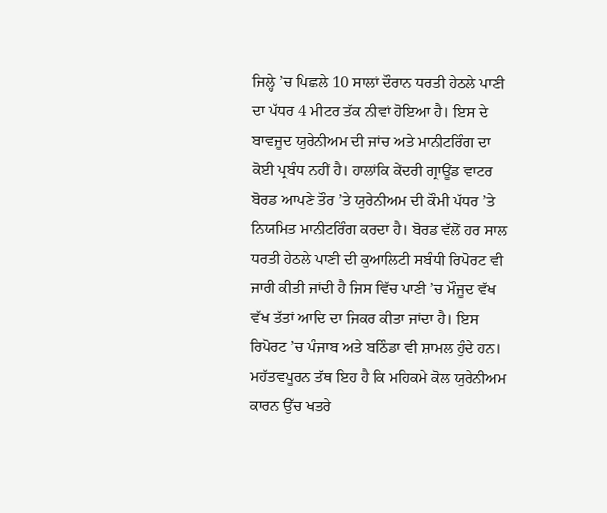ਜਿਲ੍ਹੇ ’ਚ ਪਿਛਲੇ 10 ਸਾਲਾਂ ਦੌਰਾਨ ਧਰਤੀ ਹੇਠਲੇ ਪਾਣੀ ਦਾ ਪੱਧਰ 4 ਮੀਟਰ ਤੱਕ ਨੀਵਾਂ ਹੋਇਆ ਹੈ। ਇਸ ਦੇ ਬਾਵਜੂਦ ਯੁਰੇਨੀਅਮ ਦੀ ਜਾਂਚ ਅਤੇ ਮਾਨੀਟਰਿੰਗ ਦਾ ਕੋਈ ਪ੍ਰਬੰਧ ਨਹੀਂ ਹੈ। ਹਾਲਾਂਕਿ ਕੇਂਦਰੀ ਗ੍ਰਾਊਂਡ ਵਾਟਰ ਬੋਰਡ ਆਪਣੇ ਤੌਰ ’ਤੇ ਯੁਰੇਨੀਅਮ ਦੀ ਕੌਮੀ ਪੱਧਰ ’ਤੇ ਨਿਯਮਿਤ ਮਾਨੀਟਰਿੰਗ ਕਰਦਾ ਹੈ। ਬੋਰਡ ਵੱਲੋਂ ਹਰ ਸਾਲ ਧਰਤੀ ਹੇਠਲੇ ਪਾਣੀ ਦੀ ਕੁਆਲਿਟੀ ਸਬੰਧੀ ਰਿਪੋਰਟ ਵੀ ਜਾਰੀ ਕੀਤੀ ਜਾਂਦੀ ਹੈ ਜਿਸ ਵਿੱਚ ਪਾਣੀ ’ਚ ਮੌਜੂਦ ਵੱਖ ਵੱਖ ਤੱਤਾਂ ਆਦਿ ਦਾ ਜਿਕਰ ਕੀਤਾ ਜਾਂਦਾ ਹੈ। ਇਸ ਰਿਪੋਰਟ ’ਚ ਪੰਜਾਬ ਅਤੇ ਬਠਿੰਡਾ ਵੀ ਸ਼ਾਮਲ ਹੁੰਦੇ ਹਨ। ਮਹੱਤਵਪੂਰਨ ਤੱਥ ਇਹ ਹੈ ਕਿ ਮਹਿਕਮੇ ਕੋਲ ਯੁਰੇਨੀਅਮ ਕਾਰਨ ਉੱਚ ਖਤਰੇ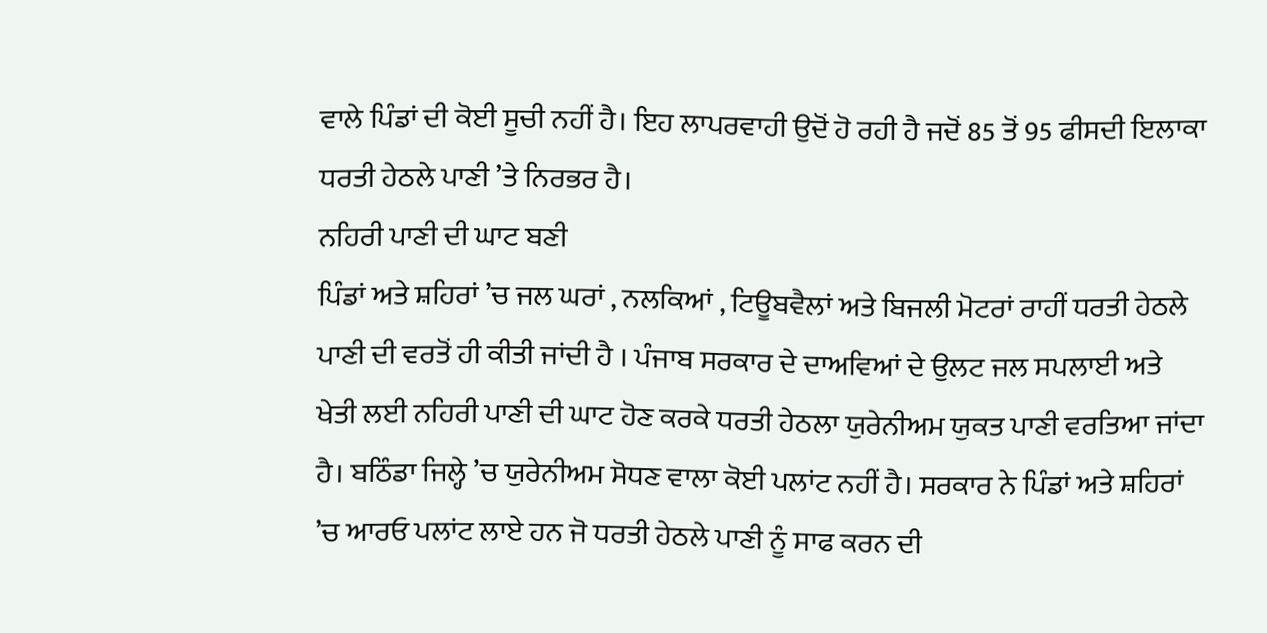ਵਾਲੇ ਪਿੰਡਾਂ ਦੀ ਕੋਈ ਸੂਚੀ ਨਹੀਂ ਹੈ। ਇਹ ਲਾਪਰਵਾਹੀ ਉਦੋਂ ਹੋ ਰਹੀ ਹੈ ਜਦੋਂ 85 ਤੋਂ 95 ਫੀਸਦੀ ਇਲਾਕਾ ਧਰਤੀ ਹੇਠਲੇ ਪਾਣੀ ’ਤੇ ਨਿਰਭਰ ਹੈ।
ਨਹਿਰੀ ਪਾਣੀ ਦੀ ਘਾਟ ਬਣੀ
ਪਿੰਡਾਂ ਅਤੇ ਸ਼ਹਿਰਾਂ ’ਚ ਜਲ ਘਰਾਂ , ਨਲਕਿਆਂ , ਟਿਊਬਵੈਲਾਂ ਅਤੇ ਬਿਜਲੀ ਮੋਟਰਾਂ ਰਾਹੀਂ ਧਰਤੀ ਹੇਠਲੇ ਪਾਣੀ ਦੀ ਵਰਤੋਂ ਹੀ ਕੀਤੀ ਜਾਂਦੀ ਹੈ । ਪੰਜਾਬ ਸਰਕਾਰ ਦੇ ਦਾਅਵਿਆਂ ਦੇ ਉਲਟ ਜਲ ਸਪਲਾਈ ਅਤੇ ਖੇਤੀ ਲਈ ਨਹਿਰੀ ਪਾਣੀ ਦੀ ਘਾਟ ਹੋਣ ਕਰਕੇ ਧਰਤੀ ਹੇਠਲਾ ਯੁਰੇਨੀਅਮ ਯੁਕਤ ਪਾਣੀ ਵਰਤਿਆ ਜਾਂਦਾ ਹੈ। ਬਠਿੰਡਾ ਜਿਲ੍ਹੇ ’ਚ ਯੁਰੇਨੀਅਮ ਸੋਧਣ ਵਾਲਾ ਕੋਈ ਪਲਾਂਟ ਨਹੀਂ ਹੈ। ਸਰਕਾਰ ਨੇ ਪਿੰਡਾਂ ਅਤੇ ਸ਼ਹਿਰਾਂ ’ਚ ਆਰਓ ਪਲਾਂਟ ਲਾਏ ਹਨ ਜੋ ਧਰਤੀ ਹੇਠਲੇ ਪਾਣੀ ਨੂੰ ਸਾਫ ਕਰਨ ਦੀ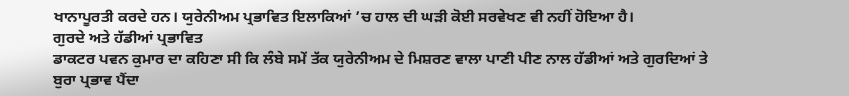ਖਾਨਾਪੂਰਤੀ ਕਰਦੇ ਹਨ। ਯੁਰੇਨੀਅਮ ਪ੍ਰਭਾਵਿਤ ਇਲਾਕਿਆਂ ’ਚ ਹਾਲ ਦੀ ਘੜੀ ਕੋਈ ਸਰਵੇਖਣ ਵੀ ਨਹੀਂ ਹੋਇਆ ਹੈ।
ਗੁਰਦੇ ਅਤੇ ਹੱਡੀਆਂ ਪ੍ਰਭਾਵਿਤ
ਡਾਕਟਰ ਪਵਨ ਕੁਮਾਰ ਦਾ ਕਹਿਣਾ ਸੀ ਕਿ ਲੰਬੇ ਸਮੇਂ ਤੱਕ ਯੁਰੇਨੀਅਮ ਦੇ ਮਿਸ਼ਰਣ ਵਾਲਾ ਪਾਣੀ ਪੀਣ ਨਾਲ ਹੱਡੀਆਂ ਅਤੇ ਗੁਰਦਿਆਂ ਤੇ ਬੁਰਾ ਪ੍ਰਭਾਵ ਪੈਂਦਾ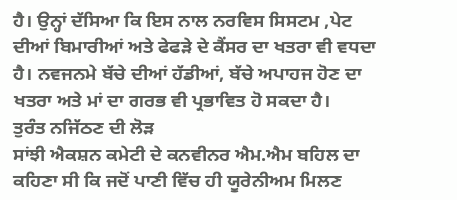ਹੈ। ਉਨ੍ਹਾਂ ਦੱਸਿਆ ਕਿ ਇਸ ਨਾਲ ਨਰਵਿਸ ਸਿਸਟਮ ,ਪੇਟ ਦੀਆਂ ਬਿਮਾਰੀਆਂ ਅਤੇ ਫੇਫੜੇ ਦੇ ਕੈਂਸਰ ਦਾ ਖਤਰਾ ਵੀ ਵਧਦਾ ਹੈ। ਨਵਜਨਮੇ ਬੱਚੇ ਦੀਆਂ ਹੱਡੀਆਂ, ਬੱਚੇ ਅਪਾਹਜ ਹੋਣ ਦਾ ਖਤਰਾ ਅਤੇ ਮਾਂ ਦਾ ਗਰਭ ਵੀ ਪ੍ਰਭਾਵਿਤ ਹੋ ਸਕਦਾ ਹੈ।
ਤੁਰੰਤ ਨਜਿੱਠਣ ਦੀ ਲੋੜ
ਸਾਂਝੀ ਐਕਸ਼ਨ ਕਮੇਟੀ ਦੇ ਕਨਵੀਨਰ ਐਮ.ਐਮ ਬਹਿਲ ਦਾ ਕਹਿਣਾ ਸੀ ਕਿ ਜਦੋਂ ਪਾਣੀ ਵਿੱਚ ਹੀ ਯੂਰੇਨੀਅਮ ਮਿਲਣ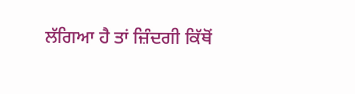ਲੱਗਿਆ ਹੈ ਤਾਂ ਜ਼ਿੰਦਗੀ ਕਿੱਥੋਂ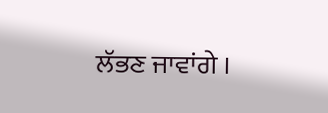ਲੱਭਣ ਜਾਵਾਂਗੇ ।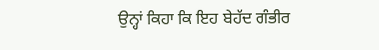ਉਨ੍ਹਾਂ ਕਿਹਾ ਕਿ ਇਹ ਬੇਹੱਦ ਗੰਭੀਰ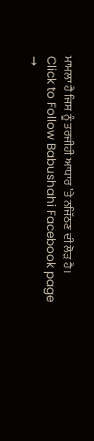ਮਾਮਲਾ ਹੈ ਜਿਸ ਨੂੰ ਤਰਜੀਹੀ ਆਧਾਰ ’ਤੇ ਨਜਿੱਠਣ ਦੀ ਲੋੜ ਹੈ।
Click to Follow Babushahi Facebook page →